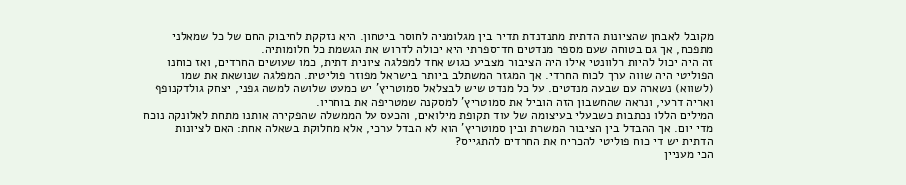מקובל לאבחן שהציונות הדתית מתנדנדת תדיר בין מגלומניה לחוסר ביטחון. היא נזקקת לחיבוק החם של כל שמאלני מתפכח, אך גם בטוחה שעם מספר מנדטים חד־ספרתי היא יכולה לדרוש את הגשמת כל חלומותיה.
זה היה יכול להיות רלוונטי אילו היה הציבור מצביע כגוש אחד למפלגה ציונית דתית, כמו שעושים החרדים, ואז כוחנו הפוליטי היה שווה ערך לכוח החרדי. אך המגזר המשתלב ביותר בישראל מפוזר פוליטית. המפלגה שנושאת את שמו (לשווא) נשארה עם שבעה מנדטים. על כל מנדט שיש לבצלאל סמוטריץ' יש כמעט שלושה למשה גפני, יצחק גולדקנופף ואריה דרעי, ונראה שהחשבון הזה הוביל את סמוטריץ' למסקנה שמטריפה את בוחריו.
המילים הללו נכתבות כשבעלי בעיצומה של עוד תקופת מילואים, והכעס על הממשלה שהפקירה אותנו מתחת לאלונקה נוכח מדי יום. אך ההבדל בין הציבור המשרת ובין סמוטריץ' הוא לא הבדל ערכי, אלא מחלוקת בשאלה אחת: האם לציונות הדתית יש די כוח פוליטי להכריח את החרדים להתגייס?
הכי מעניין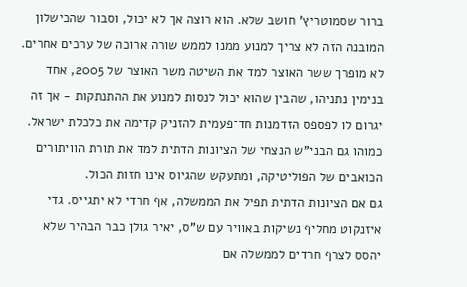ברור שסמוטריץ' חושב שלא. הוא רוצה אך לא יכול, וסבור שהכישלון המובנה הזה לא צריך למנוע ממנו לממש שורה ארוכה של ערכים אחרים. לא מופרך ששר האוצר למד את השיטה משר האוצר של 2005, אחד בנימין נתניהו, שהבין שהוא יכול לנסות למנוע את ההתנתקות - אך זה יגרום לו לפספס הזדמנות חד־פעמית להזניק קדימה את כלכלת ישראל.
כמוהו גם הבני"ש הנצחי של הציונות הדתית למד את תורת הוויתורים הכואבים של הפוליטיקה, ומתעקש שהגיוס אינו חזות הכול.
גם אם הציונות הדתית תפיל את הממשלה, אף חרדי לא יתגייס. גדי איזנקוט מחליף נשיקות באוויר עם ש"ס, יאיר גולן כבר הבהיר שלא יהסס לצרף חרדים לממשלה אם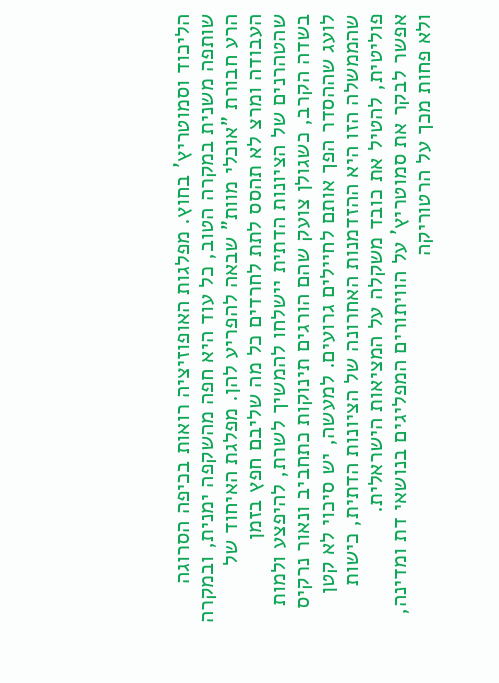הליכוד וסמוטריץ' בחוץ. מפלגות האופוזיציה רואות בכיפה הסרוגה שותפה משנית במקרה הטוב, כל עוד היא חפה מהשקפה ימנית, ובמקרה הרע חבורת "אוכלי מוות" שבאה להפריע להן. מפלגת האיחוד של העבודה ומרצ לא תהסס לתת לחרדים כל מה שליבם חפץ בזמן שהטהרנים של הציונות הדתית יישלחו להמשיך לשרת, להיפצע ולמות בשדה הקרב, כשגולן צועק שהם הורגים תינוקות כתחביב ונאור נרקיס לועג שההסדר הפך אותם לחיילים גרועים. למעשה, יש סיכוי לא קטן שהממשלה הזו היא ההזדמנות האחרונה של הציונות הדתית, כישות פוליטית, להטיל את כובד משקלה על המציאות הישראלית.
אפשר לבקר את סמוטריץ' על הוויתורים המפליגים בנושאי דת ומדינה, ולא פחות מכך על הרטוריקה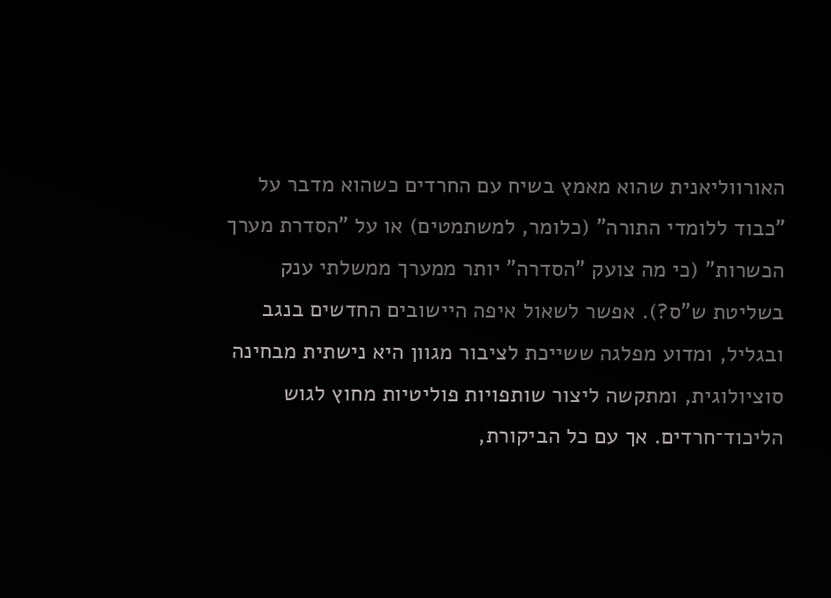האורווליאנית שהוא מאמץ בשיח עם החרדים כשהוא מדבר על "כבוד ללומדי התורה" (כלומר, למשתמטים) או על "הסדרת מערך הכשרות" (כי מה צועק "הסדרה" יותר ממערך ממשלתי ענק בשליטת ש"ס?). אפשר לשאול איפה היישובים החדשים בנגב ובגליל, ומדוע מפלגה ששייכת לציבור מגוון היא נישתית מבחינה סוציולוגית, ומתקשה ליצור שותפויות פוליטיות מחוץ לגוש הליכוד־חרדים. אך עם כל הביקורת,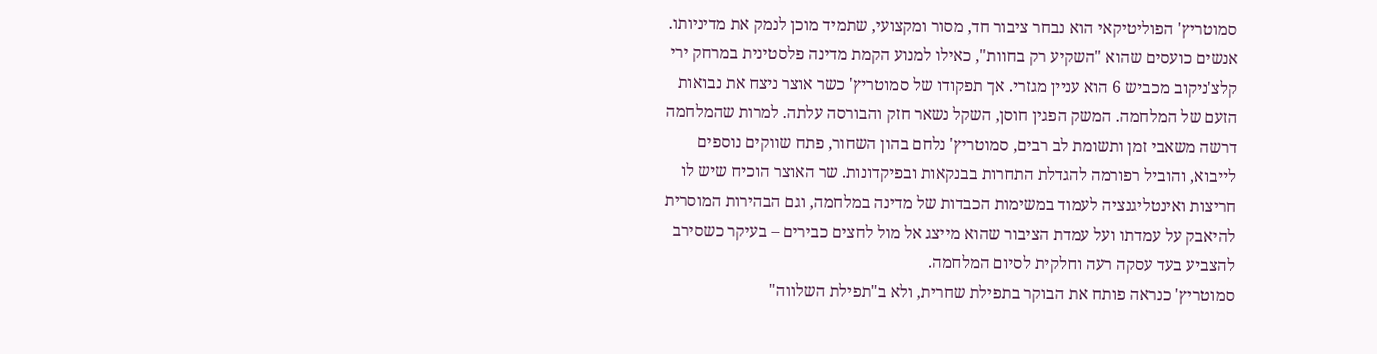סמוטריץ' הפוליטיקאי הוא נבחר ציבור חד, מסור ומקצועי, שתמיד מוכן לנמק את מדיניותו.
אנשים כועסים שהוא "השקיע רק בחוות", כאילו למנוע הקמת מדינה פלסטינית במרחק ירי קלצ'ניקוב מכביש 6 הוא עניין מגזרי. אך תפקודו של סמוטריץ' כשר אוצר ניצח את נבואות הזעם של המלחמה. המשק הפגין חוסן, השקל נשאר חזק והבורסה עלתה. למרות שהמלחמה דרשה משאבי זמן ותשומת לב רבים, סמוטריץ' נלחם בהון השחור, פתח שווקים נוספים לייבוא, והוביל רפורמה להגדלת התחרות בבנקאות ובפיקדונות. שר האוצר הוכיח שיש לו חריצות ואינטליגנציה לעמוד במשימות הכבדות של מדינה במלחמה, וגם הבהירות המוסרית להיאבק על עמדתו ועל עמדת הציבור שהוא מייצג אל מול לחצים כבירים – בעיקר כשסירב להצביע בעד עסקה רעה וחלקית לסיום המלחמה.
סמוטריץ' כנראה פותח את הבוקר בתפילת שחרית, ולא ב"תפילת השלווה"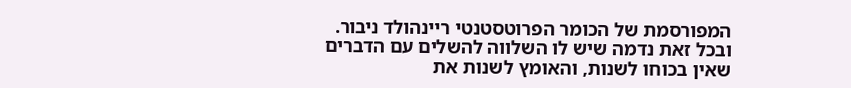המפורסמת של הכומר הפרוטסטנטי ריינהולד ניבור. ובכל זאת נדמה שיש לו השלווה להשלים עם הדברים שאין בכוחו לשנות, והאומץ לשנות את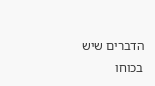הדברים שיש בכוחו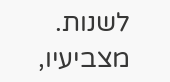לשנות. מצביעיו,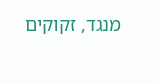מנגד, זקוקים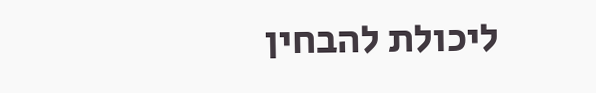ליכולת להבחין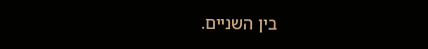בין השניים.